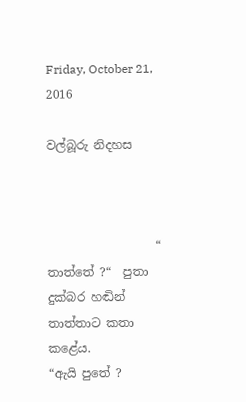Friday, October 21, 2016

වල්බූරු නිදහස



                  “ තාත්තේ ?“  පුතා දුක්බර හඬින් තාත්තාට කතා කළේය.
“ඇයි පුතේ ?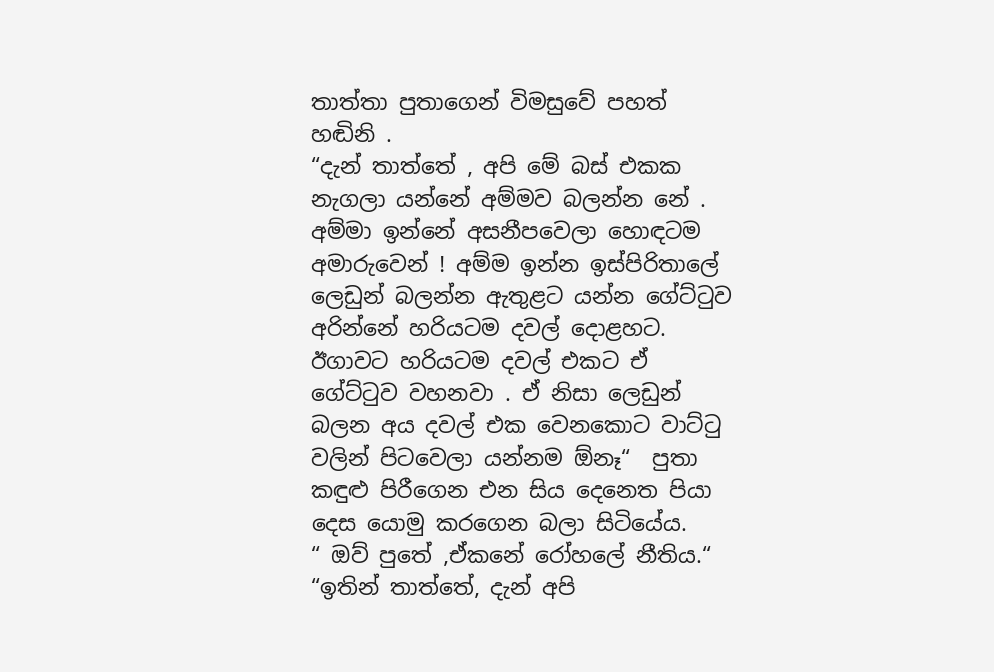තාත්තා පුතාගෙන් විමසුවේ පහත් හඬිනි .
“දැන් තාත්තේ , අපි මේ බස් එකක නැගලා යන්නේ අම්මව බලන්න නේ . අම්මා ඉන්නේ අසනීපවෙලා හොඳටම අමාරුවෙන් ! අම්ම ඉන්න ඉස්පිරිතාලේ ලෙඩුන් බලන්න ඇතුළට යන්න ගේට්ටුව අරින්නේ හරියටම දවල් දොළහට. ඊගාවට හරියටම දවල් එකට ඒ ගේට්ටුව වහනවා . ඒ නිසා ලෙඩුන් බලන අය දවල් එක වෙනකොට වාට්ටු වලින් පිටවෙලා යන්නම ඕනෑ“  පුතා කඳුළු පිරීගෙන එන සිය දෙනෙත පියා දෙස යොමු කරගෙන බලා සිටියේය.
“ ඔව් පුතේ ,ඒකනේ රෝහලේ නීතිය.“
“ඉතින් තාත්තේ, දැන් අපි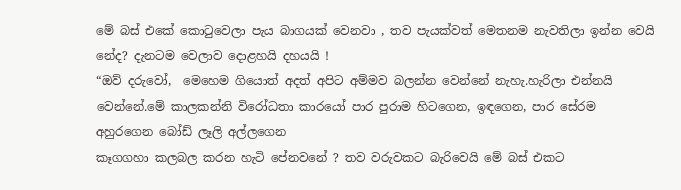මේ බස් එකේ කොටුවෙලා පැය බාගයක් වෙනවා , තව පැයක්වත් මෙතනම නැවතිලා ඉන්න වෙයි නේද? දැනටම වෙලාව දොළහයි දහයයි !
“ඔව් දරුවෝ,  මෙහෙම ගියොත් අදත් අපිට අම්මව බලන්න වෙන්නේ නැහැ.හැරිලා එන්නයි වෙන්නේ.මේ කාලකන්නි විරෝධතා කාරයෝ පාර පුරාම හිටගෙන, ඉඳගෙන, පාර සේරම අහුරගෙන බෝඩ් ලෑලි අල්ලගෙන
කෑගගහා කලබල කරන හැටි පේනවනේ ? තව වරුවකට බැරිවෙයි මේ බස් එකට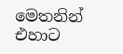මෙතනින් එහාට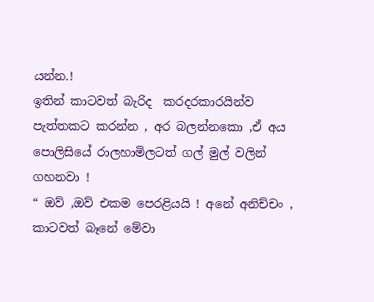යන්න.!
ඉතින් කාටවත් බැරිද  කරදරකාරයින්ව පැත්තකට කරන්න , අර බලන්නකො ,ඒ අය පොලිසියේ රාලහාමිලටත් ගල් මුල් වලින් ගහනවා !
“ ඔව් ,ඔව් එකම පෙරළියයි ! අනේ අනිච්චං , කාටවත් බෑනේ මේවා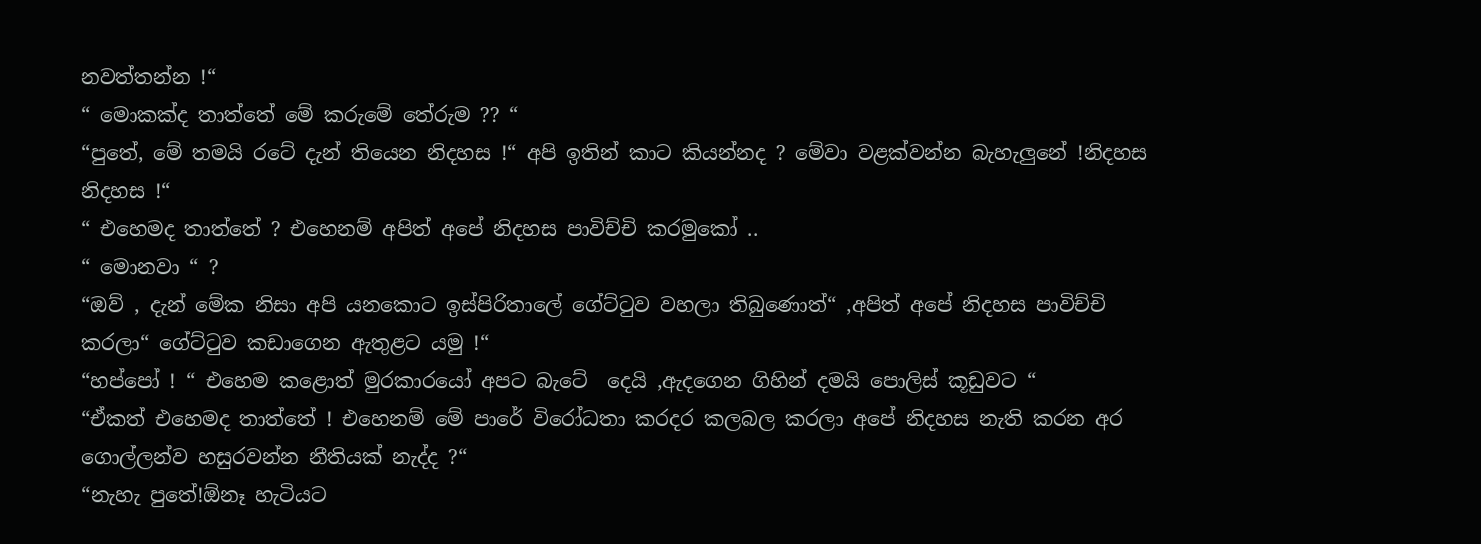නවත්තන්න !“
“ මොකක්ද තාත්තේ මේ කරුමේ තේරුම ?? “
“පුතේ, මේ තමයි රටේ දැන් තියෙන නිදහස !“ අපි ඉතින් කාට කියන්නද ? මේවා වළක්වන්න බැහැලුනේ !නිදහස නිදහස !“
“ එහෙමද තාත්තේ ? එහෙනම් අපිත් අපේ නිදහස පාවිච්චි කරමුකෝ ..
“ මොනවා “ ?
“ඔව් , දැන් මේක නිසා අපි යනකොට ඉස්පිරිතාලේ ගේට්ටුව වහලා තිබුණොත්“ ,අපිත් අපේ නිදහස පාවිච්චි කරලා“ ගේට්ටුව කඩාගෙන ඇතුළට යමු !“
“හප්පෝ ! “ එහෙම කළොත් මුරකාරයෝ අපට බැටේ  දෙයි ,ඇදගෙන ගිහින් දමයි පොලිස් කූඩුවට “
“ඒකත් එහෙමද තාත්තේ ! එහෙනම් මේ පාරේ විරෝධතා කරදර කලබල කරලා අපේ නිදහස නැති කරන අර ගොල්ලන්ව හසුරවන්න නීතියක් නැද්ද ?“
“නැහැ පුතේ!ඕනෑ හැටියට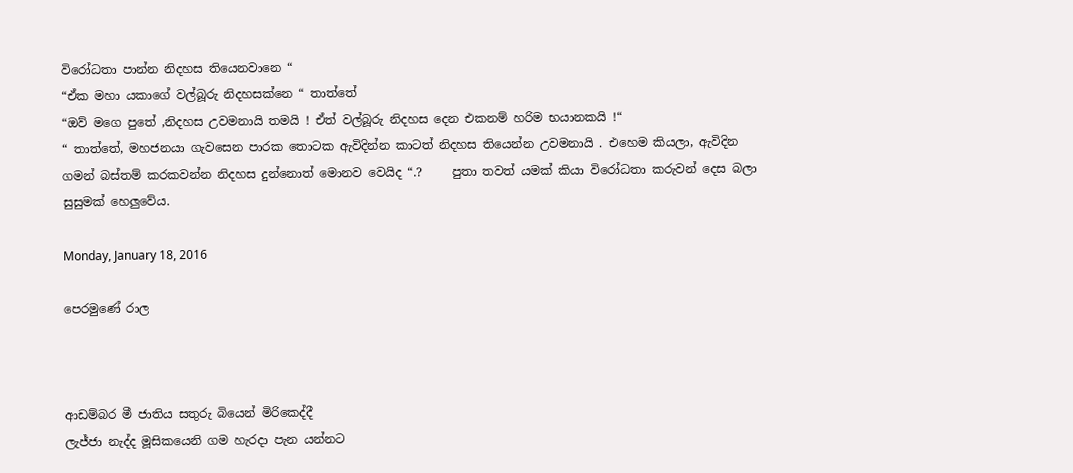විරෝධතා පාන්න නිදහස තියෙනවානෙ “
“ඒක මහා යකාගේ වල්බූරු නිදහසක්නෙ “ තාත්තේ
“ඔව් මගෙ පුතේ ,නිදහස උවමනායි තමයි ! ඒත් වල්බූරු නිදහස දෙන එකනම් හරිම භයානකයි !“
“ තාත්තේ, මහජනයා ගැවසෙන පාරක තොටක ඇවිදින්න කාටත් නිදහස තියෙන්න උවමනායි . එහෙම කියලා, ඇවිදින ගමන් බස්තම් කරකවන්න නිදහස දුන්නොත් මොනව වෙයිද “.?     පුතා තවත් යමක් කියා වි‍රෝධතා කරුවන් දෙස බලා සුසුමක් හෙලුවේය.

Monday, January 18, 2016

පෙරමුණේ රාල



ආඩම්බර මී ජාතිය සතුරු බියෙන් මිරිකෙද්දී
ලැජ්ජා නැද්ද මූසිකයෙනි ගම හැරදා පැන යන්නට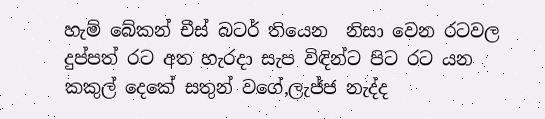හැම් බේකන් චීස් බටර් තියෙන  නිසා වෙන රටවල
දුප්පත් රට අත හැරදා සැප විඳින්ට පිට රට යන
කකුල් දෙකේ සතුන් වගේ,ලැජ්ජ නැද්ද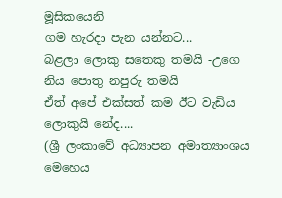මූසිකයෙනි
ගම හැරදා පැන යන්නට...
බළලා ලොකු සතෙකු තමයි -උගෙ නිය පොතු නපුරු තමයි
ඒත් අපේ එක්සත් කම ඊට වැඩිය ලොකුයි නේද....
(ශ්‍රී ලංකාවේ අධ්‍යාපන අමාත්‍යාංශය මෙහෙය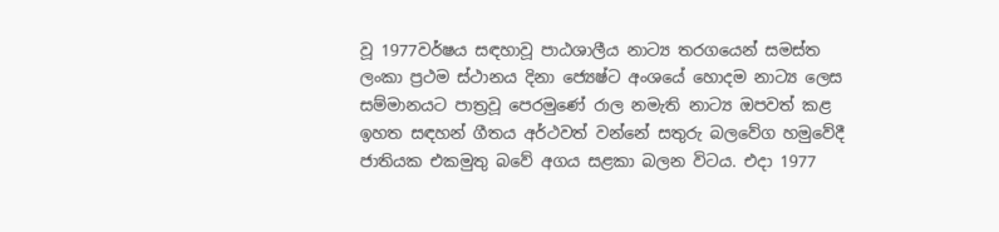වූ 1977වර්ෂය සඳහාවූ පාඨශාලීය නාට්‍ය තරගයෙන් සමස්ත ලංකා ප්‍රථම ස්ථානය දිනා ජ්‍යෙෂ්ට අංශයේ හොදම නාට්‍ය ලෙස සම්මානයට පාත්‍රවූ පෙරමුණේ රාල නමැති නාට්‍ය ඔපවත් කළ ඉහත සඳහන් ගීතය අර්ථවත් වන්නේ සතුරු බලවේග හමුවේදී ජාතියක එකමුතු බවේ අගය සළකා බලන විටය. එදා 1977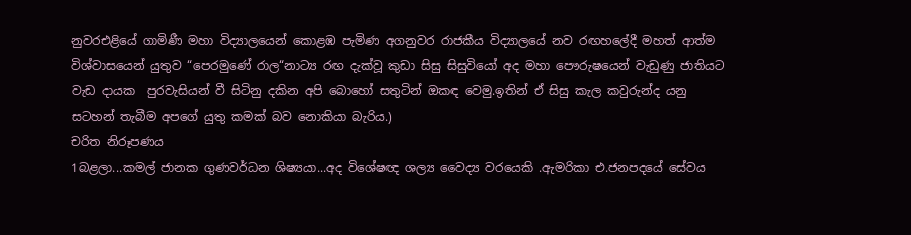නුවරඑළියේ ගාමිණී මහා විද්‍යාලයෙන් කොළඹ පැමිණ අගනුවර රාජකීය විද්‍යාලයේ නව රඟහලේදී මහත් ආත්ම විශ්වාසයෙන් යුතුව “පෙරමුණේ රාල“නාට්‍ය රඟ දැක්වූ කුඩා සිසු සිසුවියෝ අද මහා පෞරුෂයෙන් වැඩුණු ජාතියට වැඩ දායක  පුරවැසියන් වී සිටිනු දකින අපි බොහෝ සතුටින් ඔකඳ වෙමු.ඉතින් ඒ සිසු කැල කවුරුන්ද යනු සටහන් තැබීම අපගේ යුතු කමක් බව නොකියා බැරිය.)
චරිත නිරූපණය
1බළලා...කමල් ජානක ගුණවර්ධන ශිෂ්‍යයා...අද වි‍ශේෂඥ ශල්‍ය වෛද්‍ය වරයෙකි .ඇමරිකා එ.ජනපදයේ සේවය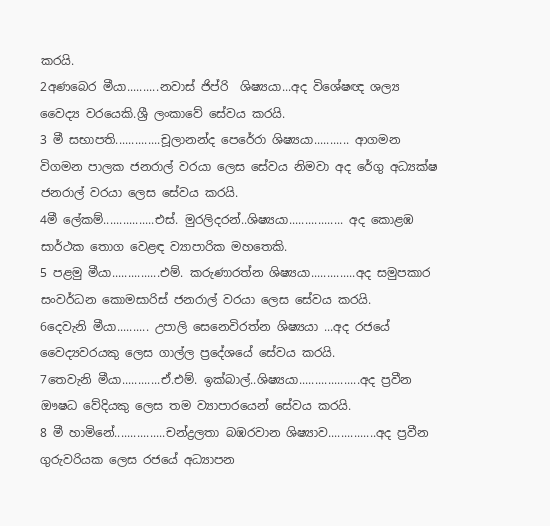කරයි.
2අණබෙර මීයා..........නවාස් ජිප්රි  ශිෂ්‍යයා...අද විශේෂඥ ශල්‍ය වෛද්‍ය වරයෙකි.ශ්‍රී ලංකාවේ සේවය කරයි.
3 මී සභාපති..............චූලානන්ද පෙරේරා ශිෂ්‍යයා........... ආගමන විගමන පාලක ජනරාල් වරයා ලෙස සේවය නිමවා අද රේගු අධ්‍යක්ෂ ජනරාල් වරයා ලෙස සේවය කරයි.
4මී ලේකම්................එස්. මුරලිදරන්..ශිෂ්‍යයා................. අද කොළඹ සාර්ථක තොග වෙළඳ ව්‍යාපාරික මහතෙකි.
5 පළමු මීයා...............එම්. කරුණාරත්න ශිෂ්‍යයා..............අද සමුපකාර සංවර්ධන කොමසාරිස් ජනරාල් වරයා ලෙස සේවය කරයි.
6දෙවැනි මීයා.......... උපාලි සෙනෙවිරත්න ශිෂ්‍යයා ...අද රජයේ වෛද්‍යවරයකු ලෙස ගාල්ල ප්‍රදේශයේ සේවය කරයි.
7තෙවැනි මීයා............ඒ.එම්. ඉක්බාල්..ශිෂ්‍යයා...................අද ප්‍රවීන ඖෂධ වේදියකු ලෙස තම ව්‍යාපාරයෙන් සේවය කරයි.
8 මී හාමිනේ................චන්ද්‍රලතා බඹරවාන ශිෂ්‍යාව...............අද ප්‍රවීන ගුරුවරියක ලෙස රජයේ අධ්‍යාපන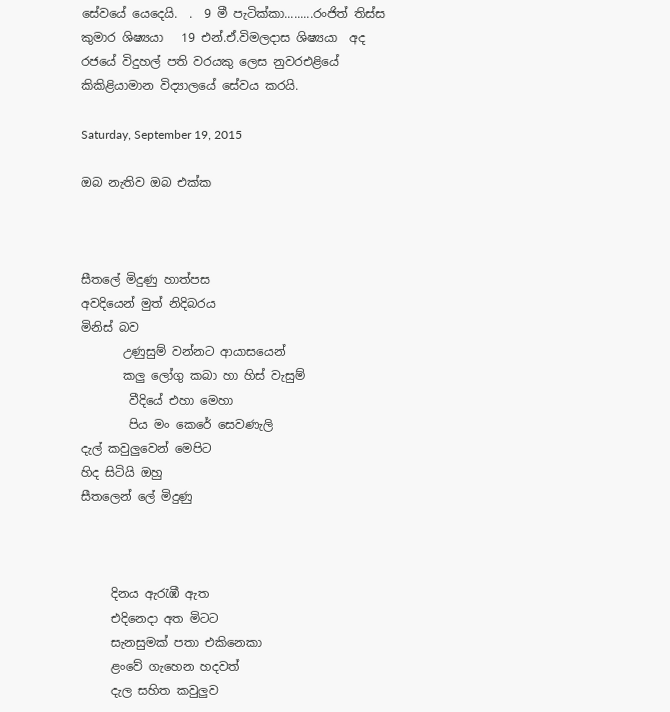සේවයේ යෙදෙයි.  .  9 මී පැටික්කා.........රංජිත් තිස්ස කුමාර ශිෂ්‍යයා   19 එන්.ඒ.විමලදාස ශිෂ්‍යයා  අද රජයේ විදුහල් පති වරයකු ලෙස නුවරඑළියේ කිකිළියාමාන විද්‍යාලයේ සේවය කරයි.

Saturday, September 19, 2015

ඔබ නැතිව ඔබ එක්ක



සීතලේ මිදුණු හාත්පස
අවදියෙන් මුත් නිදිබරය
මිනිස් බව
       උණුසුම් වන්නට ආයාසයෙන්
       කලු ලෝගු කබා හා හිස් වැසුම්
        වීදියේ එහා මෙහා
        පිය මං කෙරේ සෙවණැලි
දැල් කවුලුවෙන් මෙපිට
හිද සිටියි ඔහු
සීතලෙන් ලේ මිදුණු



     දිනය ඇරැඹී ඇත
     එදිනෙදා අත මිටට
     සැනසුමක් පතා එකිනෙකා
     ළංවේ ගැහෙන හදවත්
     දැල සහිත කවුලුව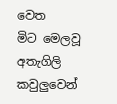වෙත
මිට මෙලවූ අතැගිලි
කවුලුවෙන්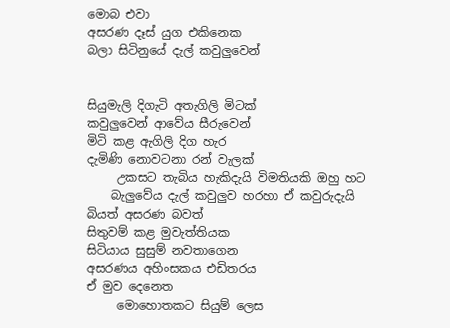මොබ එවා
අසරණ දෑස් යුග එකිනෙක
බලා සිටිනුයේ දැල් කවුලුවෙන්


සියුමැලි දිගැටි අතැගිලි මිටක්
කවුලුවෙන් ආවේය සීරුවෙන්
මිටි කළ ඇගිලි දිග හැර
දැමිණි නොවටනා රන් වැලක්
     උකසට තැබිය හැකිදැයි විමතියකි ඔහු හට
    බැලුවේය දැල් කවුලුව හරහා ඒ කවුරුදැයි
බියත් අසරණ බවත්
සිතුවම් කළ මුවැත්තියක
සිටියාය සුසුම් නවතාගෙන
අසරණය අහිංසකය එඩිතරය
ඒ මුව දෙනෙත
     මොහොතකට සියුම් ලෙස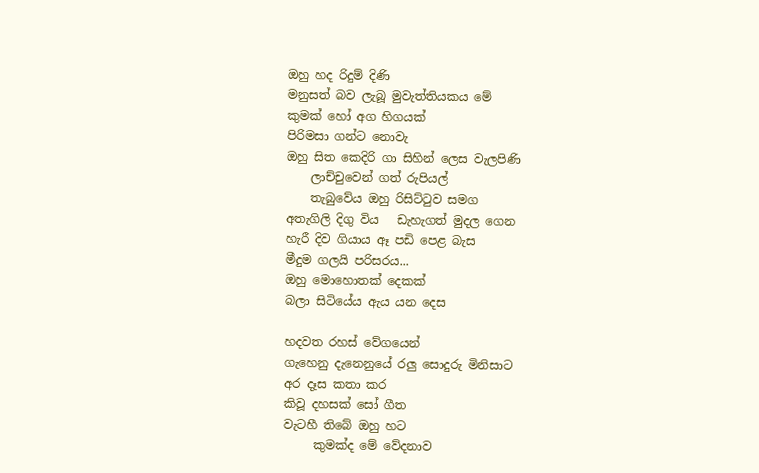ඔහු හද රිදුම් දිණි
මනුසත් බව ලැබූ මුවැත්තියකය මේ
කුමක් හෝ අග හිගයක්
පිරිමසා ගන්ට නොවැ
ඔහු සිත කෙදිරි ගා සිහින් ලෙස වැලපිණි
    ලාච්චුවෙන් ගත් රුපියල්
    තැබුවේය ඔහු රිසිට්ටුව සමග
අතැගිලි දිගු විය   ඩැහැගත් මුදල ගෙන
හැරී දිව ගියාය ඈ පඩි පෙළ බැස
මීදුම ගලයි පරිසරය...
ඔහු මොහොතක් දෙකක්
බලා සිටියේය ඇය යන දෙස

හදවත රහස් වේගයෙන්
ගැහෙනු දැනෙනුයේ රලු සොදුරු මිනිසාට
අර දෑස කතා කර
කිවූ දහසක් සෝ ගීත
වැටහී තිබේ ඔහු හට
     කුමක්ද මේ වේදනාව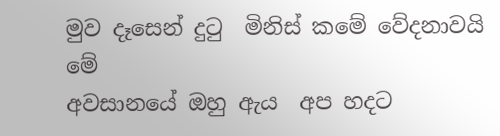මුව දෑසෙන් දුටු  මිනිස් කමේ වේදනාවයි මේ
අවසානයේ ඔහු ඇය  අප හදට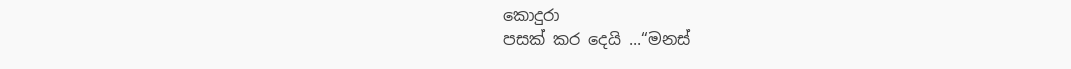කොදුරා
පසක් කර දෙයි ...“මනස්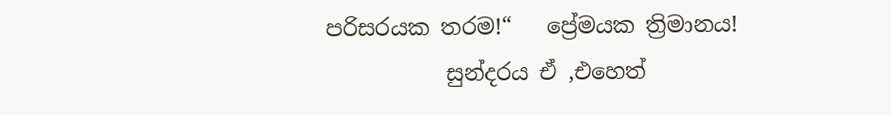පරිසරයක තරම!“   ප්‍රේමයක ත්‍රිමානය!
           සුන්දරය ඒ ,එහෙත්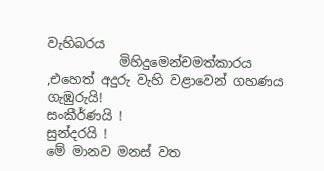වැහිබරය
           මිහිදුමෙන්චමත්කාරය  ,එහෙත් අදුරු වැහි වළාවෙන් ගහණය
ගැඹුරුයි!
සංකීර්ණයි !
සුන්දරයි !
මේ මානව මනස් වත